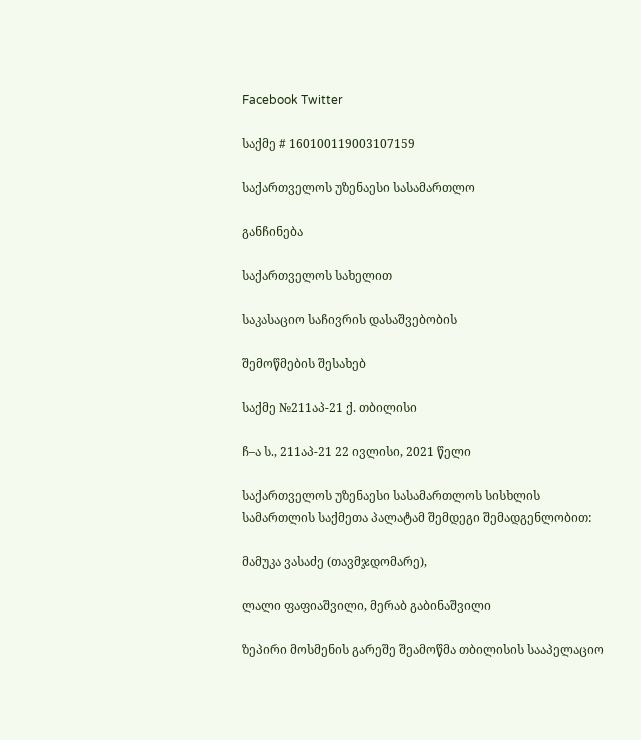Facebook Twitter

საქმე # 160100119003107159

საქართველოს უზენაესი სასამართლო

განჩინება

საქართველოს სახელით

საკასაციო საჩივრის დასაშვებობის

შემოწმების შესახებ

საქმე №211აპ-21 ქ. თბილისი

ჩ–ა ს., 211აპ-21 22 ივლისი, 2021 წელი

საქართველოს უზენაესი სასამართლოს სისხლის სამართლის საქმეთა პალატამ შემდეგი შემადგენლობით:

მამუკა ვასაძე (თავმჯდომარე),

ლალი ფაფიაშვილი, მერაბ გაბინაშვილი

ზეპირი მოსმენის გარეშე შეამოწმა თბილისის სააპელაციო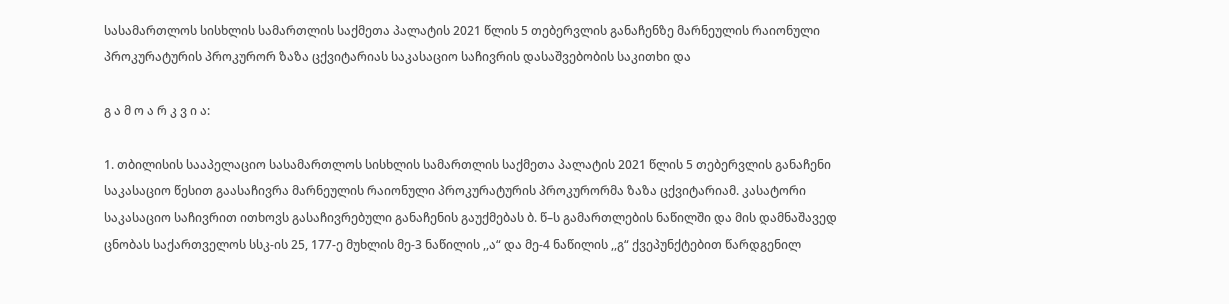სასამართლოს სისხლის სამართლის საქმეთა პალატის 2021 წლის 5 თებერვლის განაჩენზე მარნეულის რაიონული პროკურატურის პროკურორ ზაზა ცქვიტარიას საკასაციო საჩივრის დასაშვებობის საკითხი და

გ ა მ ო ა რ კ ვ ი ა:

1. თბილისის სააპელაციო სასამართლოს სისხლის სამართლის საქმეთა პალატის 2021 წლის 5 თებერვლის განაჩენი საკასაციო წესით გაასაჩივრა მარნეულის რაიონული პროკურატურის პროკურორმა ზაზა ცქვიტარიამ. კასატორი საკასაციო საჩივრით ითხოვს გასაჩივრებული განაჩენის გაუქმებას ბ. წ–ს გამართლების ნაწილში და მის დამნაშავედ ცნობას საქართველოს სსკ-ის 25, 177-ე მუხლის მე-3 ნაწილის ,,ა“ და მე-4 ნაწილის ,,გ“ ქვეპუნქტებით წარდგენილ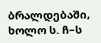ბრალდებაში, ხოლო ს. ჩ–ს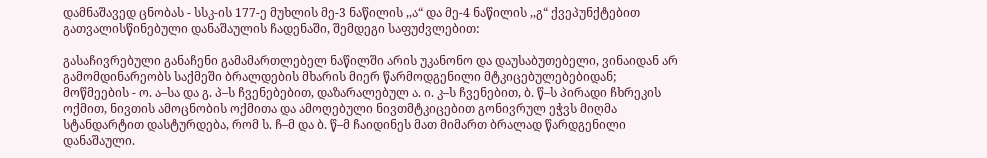დამნაშავედ ცნობას - სსკ-ის 177-ე მუხლის მე-3 ნაწილის ,,ა“ და მე-4 ნაწილის ,,გ“ ქვეპუნქტებით გათვალისწინებული დანაშაულის ჩადენაში, შემდეგი საფუძვლებით:

გასაჩივრებული განაჩენი გამამართლებელ ნაწილში არის უკანონო და დაუსაბუთებელი, ვინაიდან არ გამომდინარეობს საქმეში ბრალდების მხარის მიერ წარმოდგენილი მტკიცებულებებიდან; მოწმეების - ო. ა–სა და გ. პ–ს ჩვენებებით, დაზარალებულ ა. ი. კ–ს ჩვენებით, ბ. წ–ს პირადი ჩხრეკის ოქმით, ნივთის ამოცნობის ოქმითა და ამოღებული ნივთმტკიცებით გონივრულ ეჭვს მიღმა სტანდარტით დასტურდება, რომ ს. ჩ–მ და ბ. წ–მ ჩაიდინეს მათ მიმართ ბრალად წარდგენილი დანაშაული.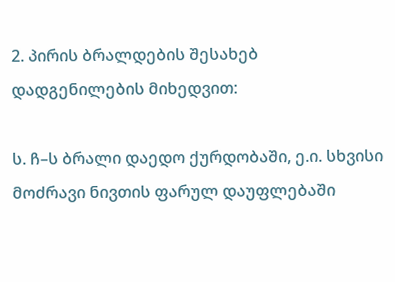2. პირის ბრალდების შესახებ დადგენილების მიხედვით:

ს. ჩ–ს ბრალი დაედო ქურდობაში, ე.ი. სხვისი მოძრავი ნივთის ფარულ დაუფლებაში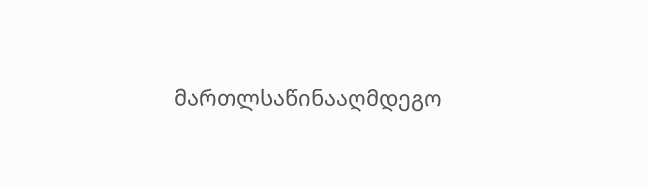მართლსაწინააღმდეგო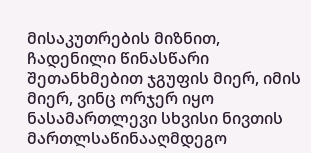მისაკუთრების მიზნით, ჩადენილი წინასწარი შეთანხმებით ჯგუფის მიერ, იმის მიერ, ვინც ორჯერ იყო ნასამართლევი სხვისი ნივთის მართლსაწინააღმდეგო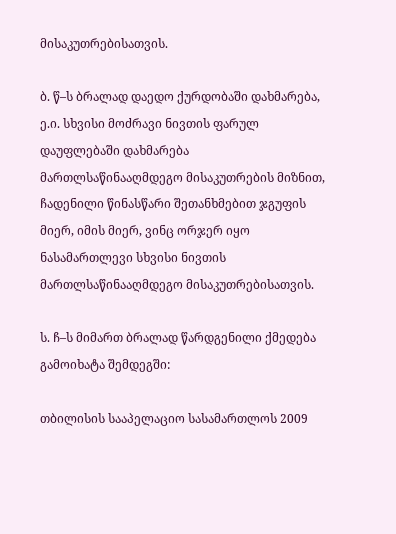მისაკუთრებისათვის.

ბ. წ–ს ბრალად დაედო ქურდობაში დახმარება, ე.ი. სხვისი მოძრავი ნივთის ფარულ დაუფლებაში დახმარება მართლსაწინააღმდეგო მისაკუთრების მიზნით, ჩადენილი წინასწარი შეთანხმებით ჯგუფის მიერ, იმის მიერ, ვინც ორჯერ იყო ნასამართლევი სხვისი ნივთის მართლსაწინააღმდეგო მისაკუთრებისათვის.

ს. ჩ–ს მიმართ ბრალად წარდგენილი ქმედება გამოიხატა შემდეგში:

თბილისის სააპელაციო სასამართლოს 2009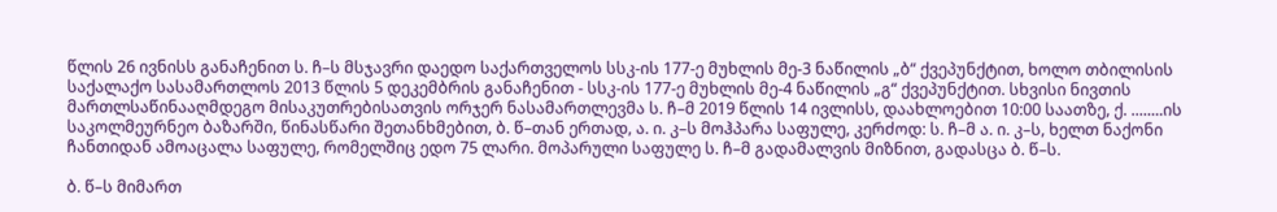წლის 26 ივნისს განაჩენით ს. ჩ–ს მსჯავრი დაედო საქართველოს სსკ-ის 177-ე მუხლის მე-3 ნაწილის „ბ“ ქვეპუნქტით, ხოლო თბილისის საქალაქო სასამართლოს 2013 წლის 5 დეკემბრის განაჩენით - სსკ-ის 177-ე მუხლის მე-4 ნაწილის „გ“ ქვეპუნქტით. სხვისი ნივთის მართლსაწინააღმდეგო მისაკუთრებისათვის ორჯერ ნასამართლევმა ს. ჩ–მ 2019 წლის 14 ივლისს, დაახლოებით 10:00 საათზე, ქ. ........ის საკოლმეურნეო ბაზარში, წინასწარი შეთანხმებით, ბ. წ–თან ერთად, ა. ი. კ–ს მოჰპარა საფულე, კერძოდ: ს. ჩ–მ ა. ი. კ–ს, ხელთ ნაქონი ჩანთიდან ამოაცალა საფულე, რომელშიც ედო 75 ლარი. მოპარული საფულე ს. ჩ–მ გადამალვის მიზნით, გადასცა ბ. წ–ს.

ბ. წ–ს მიმართ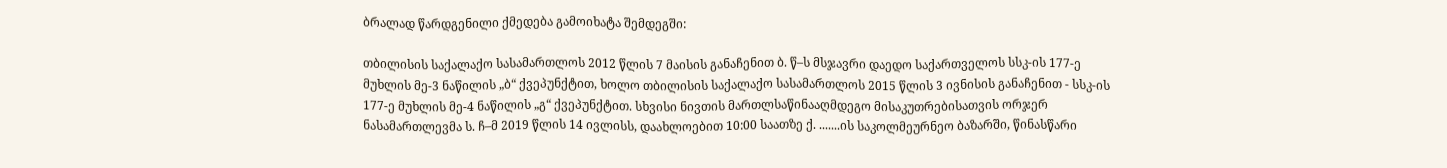ბრალად წარდგენილი ქმედება გამოიხატა შემდეგში:

თბილისის საქალაქო სასამართლოს 2012 წლის 7 მაისის განაჩენით ბ. წ–ს მსჯავრი დაედო საქართველოს სსკ-ის 177-ე მუხლის მე-3 ნაწილის „ბ“ ქვეპუნქტით, ხოლო თბილისის საქალაქო სასამართლოს 2015 წლის 3 ივნისის განაჩენით - სსკ-ის 177-ე მუხლის მე-4 ნაწილის „გ“ ქვეპუნქტით. სხვისი ნივთის მართლსაწინააღმდეგო მისაკუთრებისათვის ორჯერ ნასამართლევმა ს. ჩ–მ 2019 წლის 14 ივლისს, დაახლოებით 10:00 საათზე ქ. .......ის საკოლმეურნეო ბაზარში, წინასწარი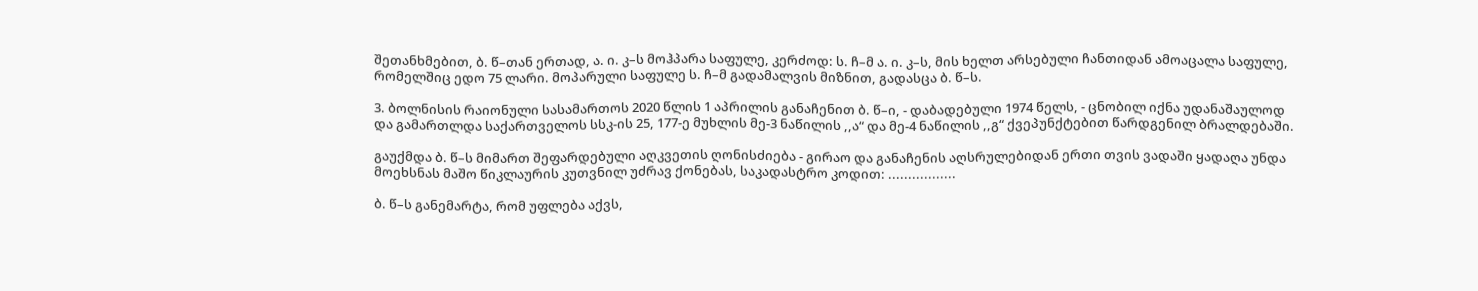შეთანხმებით, ბ. წ–თან ერთად, ა. ი. კ–ს მოჰპარა საფულე, კერძოდ: ს. ჩ–მ ა. ი. კ–ს, მის ხელთ არსებული ჩანთიდან ამოაცალა საფულე, რომელშიც ედო 75 ლარი. მოპარული საფულე ს. ჩ–მ გადამალვის მიზნით, გადასცა ბ. წ–ს.

3. ბოლნისის რაიონული სასამართოს 2020 წლის 1 აპრილის განაჩენით ბ. წ–ი, - დაბადებული 1974 წელს, - ცნობილ იქნა უდანაშაულოდ და გამართლდა საქართველოს სსკ-ის 25, 177-ე მუხლის მე-3 ნაწილის ,,ა“ და მე-4 ნაწილის ,,გ“ ქვეპუნქტებით წარდგენილ ბრალდებაში.

გაუქმდა ბ. წ–ს მიმართ შეფარდებული აღკვეთის ღონისძიება - გირაო და განაჩენის აღსრულებიდან ერთი თვის ვადაში ყადაღა უნდა მოეხსნას მაშო წიკლაურის კუთვნილ უძრავ ქონებას, საკადასტრო კოდით: .................

ბ. წ–ს განემარტა, რომ უფლება აქვს,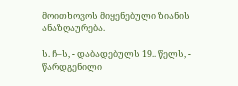მოითხოვოს მიყენებული ზიანის ანაზღაურება.

ს. ჩ–ს, - დაბადებულს 19.. წელს, - წარდგენილი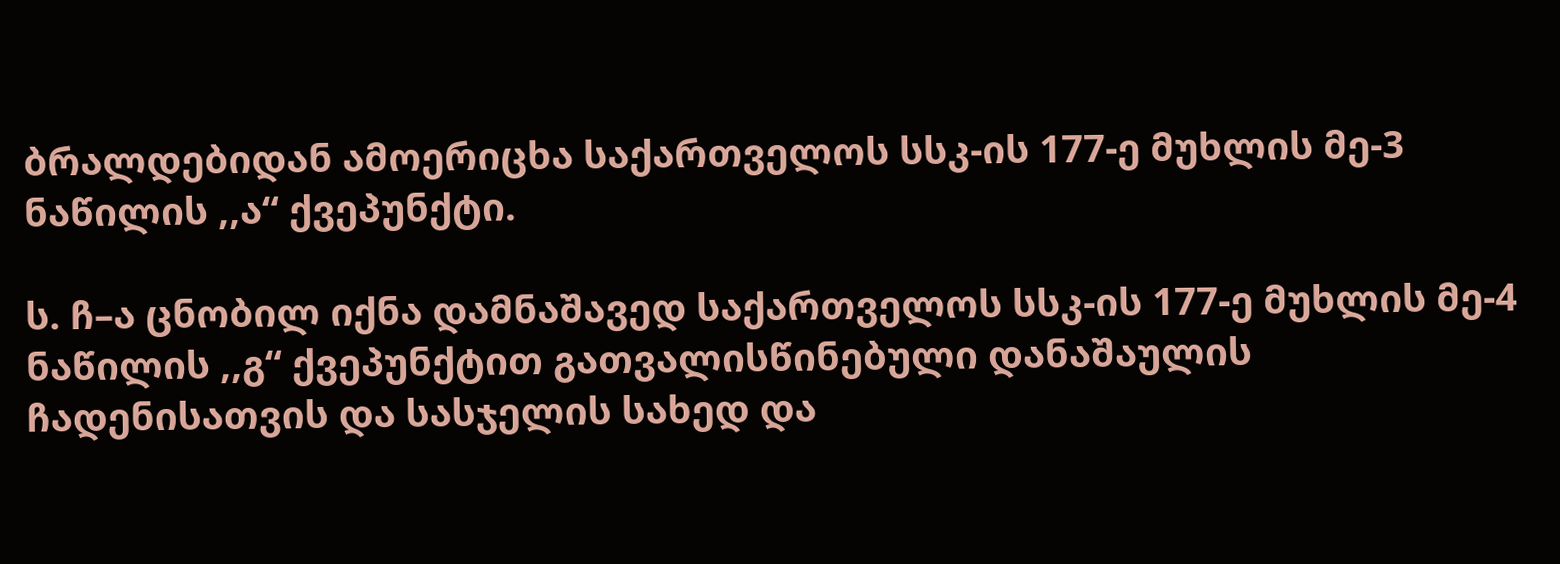ბრალდებიდან ამოერიცხა საქართველოს სსკ-ის 177-ე მუხლის მე-3 ნაწილის ,,ა“ ქვეპუნქტი.

ს. ჩ–ა ცნობილ იქნა დამნაშავედ საქართველოს სსკ-ის 177-ე მუხლის მე-4 ნაწილის ,,გ“ ქვეპუნქტით გათვალისწინებული დანაშაულის ჩადენისათვის და სასჯელის სახედ და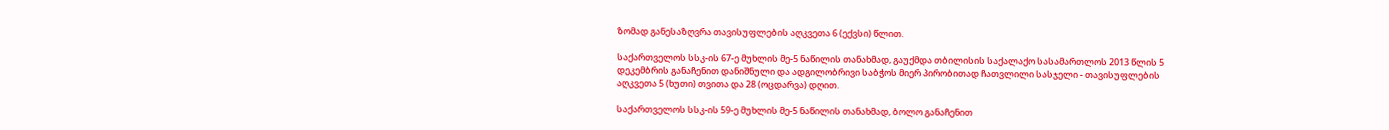ზომად განესაზღვრა თავისუფლების აღკვეთა 6 (ექვსი) წლით.

საქართველოს სსკ-ის 67-ე მუხლის მე-5 ნაწილის თანახმად, გაუქმდა თბილისის საქალაქო სასამართლოს 2013 წლის 5 დეკემბრის განაჩენით დანიშნული და ადგილობრივი საბჭოს მიერ პირობითად ჩათვლილი სასჯელი - თავისუფლების აღკვეთა 5 (ხუთი) თვითა და 28 (ოცდარვა) დღით.

საქართველოს სსკ-ის 59-ე მუხლის მე-5 ნაწილის თანახმად, ბოლო განაჩენით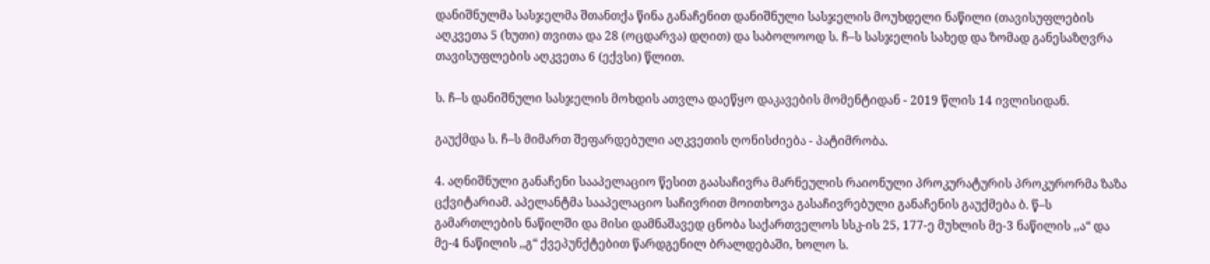დანიშნულმა სასჯელმა შთანთქა წინა განაჩენით დანიშნული სასჯელის მოუხდელი ნაწილი (თავისუფლების აღკვეთა 5 (ხუთი) თვითა და 28 (ოცდარვა) დღით) და საბოლოოდ ს. ჩ–ს სასჯელის სახედ და ზომად განესაზღვრა თავისუფლების აღკვეთა 6 (ექვსი) წლით.

ს. ჩ–ს დანიშნული სასჯელის მოხდის ათვლა დაეწყო დაკავების მომენტიდან - 2019 წლის 14 ივლისიდან.

გაუქმდა ს. ჩ–ს მიმართ შეფარდებული აღკვეთის ღონისძიება - პატიმრობა.

4. აღნიშნული განაჩენი სააპელაციო წესით გაასაჩივრა მარნეულის რაიონული პროკურატურის პროკურორმა ზაზა ცქვიტარიამ. აპელანტმა სააპელაციო საჩივრით მოითხოვა გასაჩივრებული განაჩენის გაუქმება ბ. წ–ს გამართლების ნაწილში და მისი დამნაშავედ ცნობა საქართველოს სსკ-ის 25, 177-ე მუხლის მე-3 ნაწილის ,,ა“ და მე-4 ნაწილის ,,გ“ ქვეპუნქტებით წარდგენილ ბრალდებაში, ხოლო ს.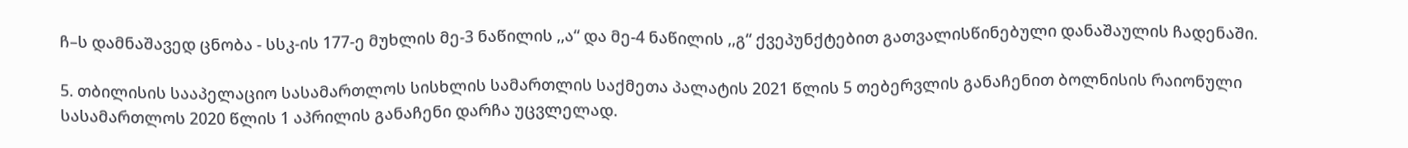ჩ–ს დამნაშავედ ცნობა - სსკ-ის 177-ე მუხლის მე-3 ნაწილის ,,ა“ და მე-4 ნაწილის ,,გ“ ქვეპუნქტებით გათვალისწინებული დანაშაულის ჩადენაში.

5. თბილისის სააპელაციო სასამართლოს სისხლის სამართლის საქმეთა პალატის 2021 წლის 5 თებერვლის განაჩენით ბოლნისის რაიონული სასამართლოს 2020 წლის 1 აპრილის განაჩენი დარჩა უცვლელად.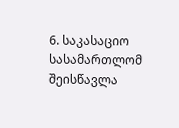6. საკასაციო სასამართლომ შეისწავლა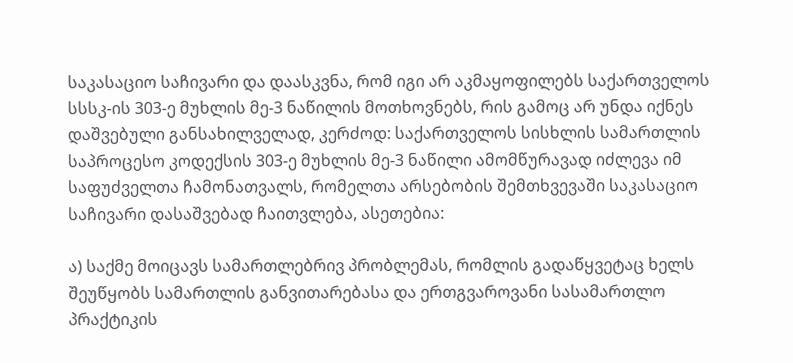საკასაციო საჩივარი და დაასკვნა, რომ იგი არ აკმაყოფილებს საქართველოს სსსკ-ის 303-ე მუხლის მე-3 ნაწილის მოთხოვნებს, რის გამოც არ უნდა იქნეს დაშვებული განსახილველად, კერძოდ: საქართველოს სისხლის სამართლის საპროცესო კოდექსის 303-ე მუხლის მე-3 ნაწილი ამომწურავად იძლევა იმ საფუძველთა ჩამონათვალს, რომელთა არსებობის შემთხვევაში საკასაციო საჩივარი დასაშვებად ჩაითვლება, ასეთებია:

ა) საქმე მოიცავს სამართლებრივ პრობლემას, რომლის გადაწყვეტაც ხელს შეუწყობს სამართლის განვითარებასა და ერთგვაროვანი სასამართლო პრაქტიკის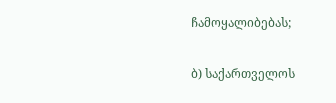ჩამოყალიბებას;

ბ) საქართველოს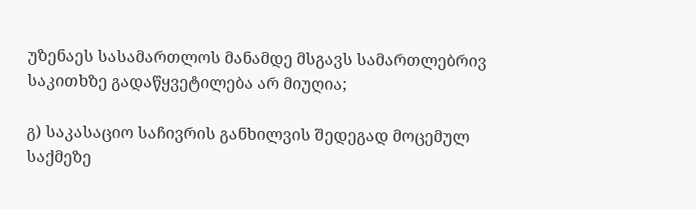უზენაეს სასამართლოს მანამდე მსგავს სამართლებრივ საკითხზე გადაწყვეტილება არ მიუღია;

გ) საკასაციო საჩივრის განხილვის შედეგად მოცემულ საქმეზე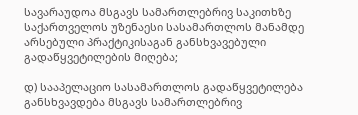სავარაუდოა მსგავს სამართლებრივ საკითხზე საქართველოს უზენაესი სასამართლოს მანამდე არსებული პრაქტიკისაგან განსხვავებული გადაწყვეტილების მიღება;

დ) სააპელაციო სასამართლოს გადაწყვეტილება განსხვავდება მსგავს სამართლებრივ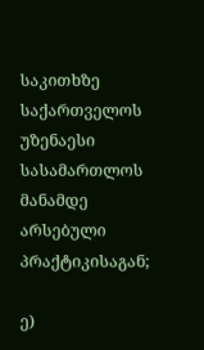საკითხზე საქართველოს უზენაესი სასამართლოს მანამდე არსებული პრაქტიკისაგან;

ე)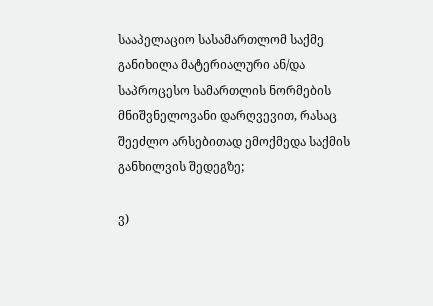სააპელაციო სასამართლომ საქმე განიხილა მატერიალური ან/და საპროცესო სამართლის ნორმების მნიშვნელოვანი დარღვევით, რასაც შეეძლო არსებითად ემოქმედა საქმის განხილვის შედეგზე;

ვ)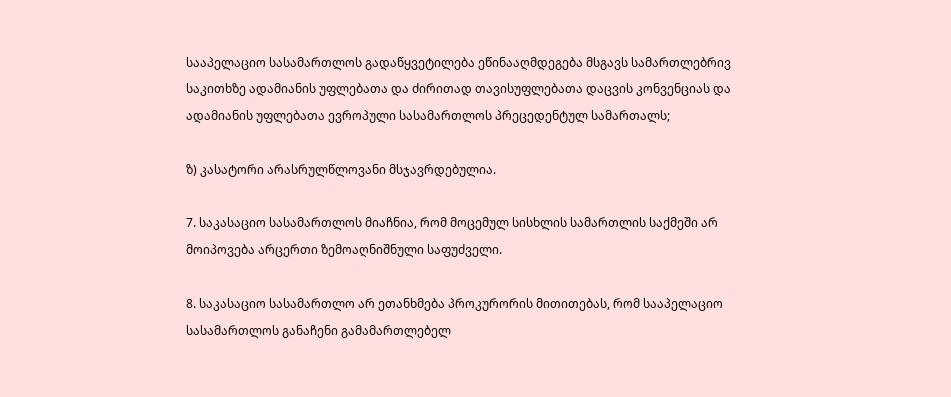სააპელაციო სასამართლოს გადაწყვეტილება ეწინააღმდეგება მსგავს სამართლებრივ საკითხზე ადამიანის უფლებათა და ძირითად თავისუფლებათა დაცვის კონვენციას და ადამიანის უფლებათა ევროპული სასამართლოს პრეცედენტულ სამართალს;

ზ) კასატორი არასრულწლოვანი მსჯავრდებულია.

7. საკასაციო სასამართლოს მიაჩნია, რომ მოცემულ სისხლის სამართლის საქმეში არ მოიპოვება არცერთი ზემოაღნიშნული საფუძველი.

8. საკასაციო სასამართლო არ ეთანხმება პროკურორის მითითებას, რომ სააპელაციო სასამართლოს განაჩენი გამამართლებელ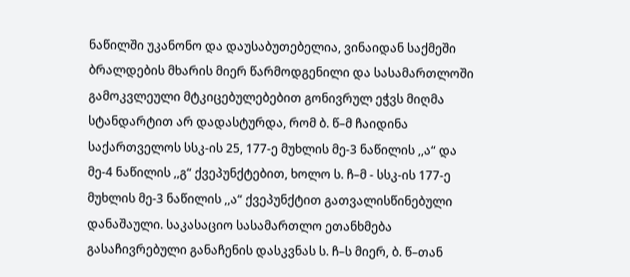ნაწილში უკანონო და დაუსაბუთებელია, ვინაიდან საქმეში ბრალდების მხარის მიერ წარმოდგენილი და სასამართლოში გამოკვლეული მტკიცებულებებით გონივრულ ეჭვს მიღმა სტანდარტით არ დადასტურდა, რომ ბ. წ–მ ჩაიდინა საქართველოს სსკ-ის 25, 177-ე მუხლის მე-3 ნაწილის ,,ა“ და მე-4 ნაწილის ,,გ“ ქვეპუნქტებით, ხოლო ს. ჩ–მ - სსკ-ის 177-ე მუხლის მე-3 ნაწილის ,,ა“ ქვეპუნქტით გათვალისწინებული დანაშაული. საკასაციო სასამართლო ეთანხმება გასაჩივრებული განაჩენის დასკვნას ს. ჩ–ს მიერ, ბ. წ–თან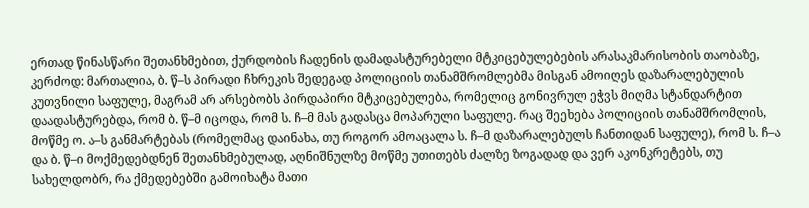ერთად წინასწარი შეთანხმებით, ქურდობის ჩადენის დამადასტურებელი მტკიცებულებების არასაკმარისობის თაობაზე, კერძოდ: მართალია, ბ. წ–ს პირადი ჩხრეკის შედეგად პოლიციის თანამშრომლებმა მისგან ამოიღეს დაზარალებულის კუთვნილი საფულე, მაგრამ არ არსებობს პირდაპირი მტკიცებულება, რომელიც გონივრულ ეჭვს მიღმა სტანდარტით დაადასტურებდა, რომ ბ. წ–მ იცოდა, რომ ს. ჩ–მ მას გადასცა მოპარული საფულე. რაც შეეხება პოლიციის თანამშრომლის, მოწმე ო. ა–ს განმარტებას (რომელმაც დაინახა, თუ როგორ ამოაცალა ს. ჩ–მ დაზარალებულს ჩანთიდან საფულე), რომ ს. ჩ–ა და ბ. წ–ი მოქმედებდნენ შეთანხმებულად, აღნიშნულზე მოწმე უთითებს ძალზე ზოგადად და ვერ აკონკრეტებს, თუ სახელდობრ, რა ქმედებებში გამოიხატა მათი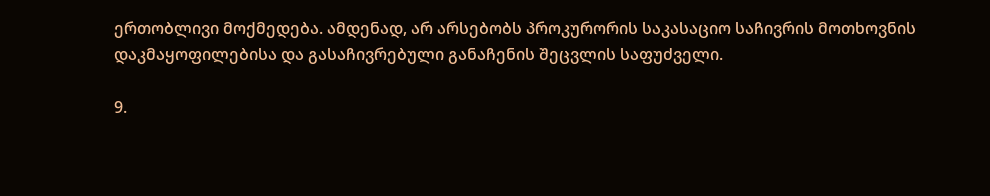ერთობლივი მოქმედება. ამდენად, არ არსებობს პროკურორის საკასაციო საჩივრის მოთხოვნის დაკმაყოფილებისა და გასაჩივრებული განაჩენის შეცვლის საფუძველი.

9.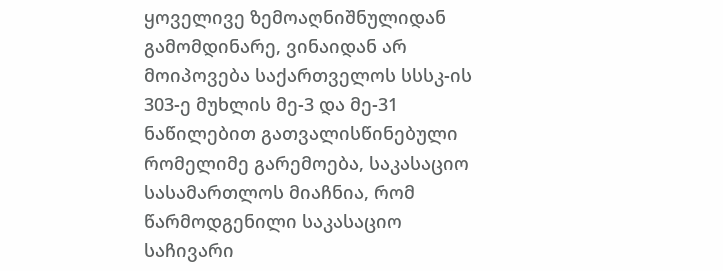ყოველივე ზემოაღნიშნულიდან გამომდინარე, ვინაიდან არ მოიპოვება საქართველოს სსსკ-ის 303-ე მუხლის მე-3 და მე-31 ნაწილებით გათვალისწინებული რომელიმე გარემოება, საკასაციო სასამართლოს მიაჩნია, რომ წარმოდგენილი საკასაციო საჩივარი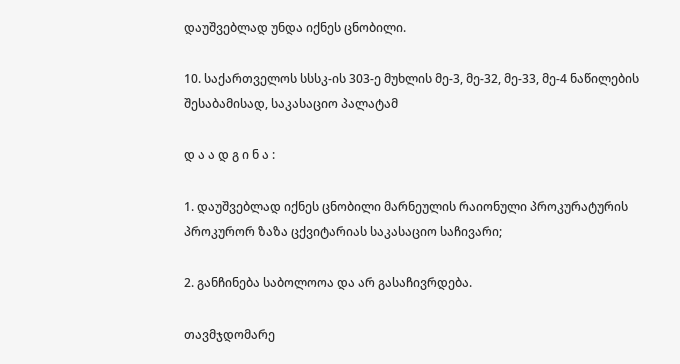დაუშვებლად უნდა იქნეს ცნობილი.

10. საქართველოს სსსკ-ის 303-ე მუხლის მე-3, მე-32, მე-33, მე-4 ნაწილების შესაბამისად, საკასაციო პალატამ

დ ა ა დ გ ი ნ ა :

1. დაუშვებლად იქნეს ცნობილი მარნეულის რაიონული პროკურატურის პროკურორ ზაზა ცქვიტარიას საკასაციო საჩივარი;

2. განჩინება საბოლოოა და არ გასაჩივრდება.

თავმჯდომარე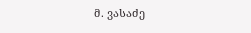მ. ვასაძე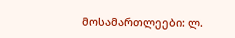მოსამართლეები: ლ.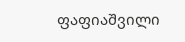ფაფიაშვილი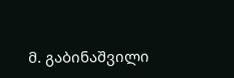მ. გაბინაშვილი